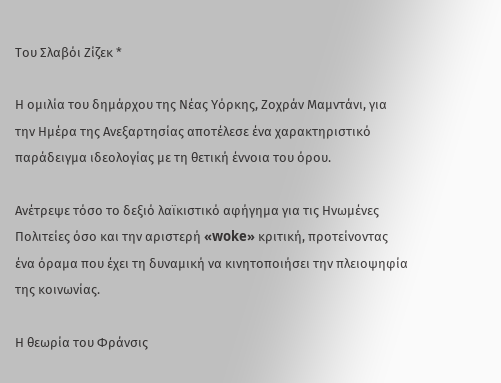Του Σλαβόι Ζίζεκ *

Η ομιλία του δημάρχου της Νέας Υόρκης, Ζοχράν Μαμντάνι, για την Ημέρα της Ανεξαρτησίας αποτέλεσε ένα χαρακτηριστικό παράδειγμα ιδεολογίας με τη θετική έννοια του όρου.

Ανέτρεψε τόσο το δεξιό λαϊκιστικό αφήγημα για τις Ηνωμένες Πολιτείες όσο και την αριστερή «woke» κριτική, προτείνοντας ένα όραμα που έχει τη δυναμική να κινητοποιήσει την πλειοψηφία της κοινωνίας.

Η θεωρία του Φράνσις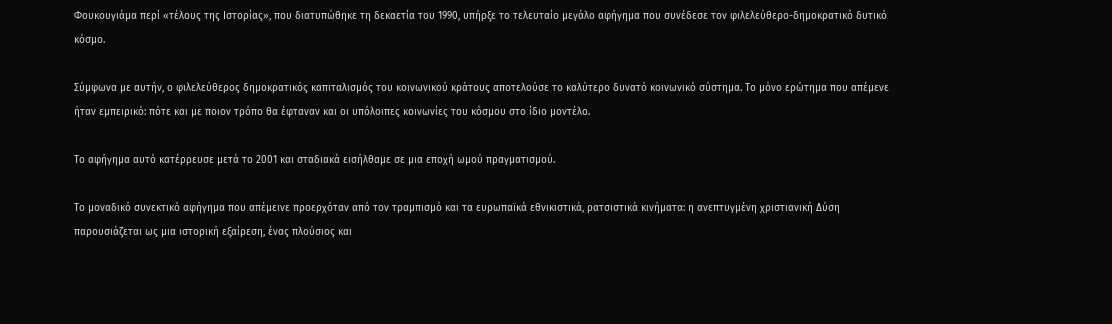Φουκουγιάμα περί «τέλους της Ιστορίας», που διατυπώθηκε τη δεκαετία του 1990, υπήρξε το τελευταίο μεγάλο αφήγημα που συνέδεσε τον φιλελεύθερο-δημοκρατικό δυτικό κόσμο.

Σύμφωνα με αυτήν, ο φιλελεύθερος δημοκρατικός καπιταλισμός του κοινωνικού κράτους αποτελούσε το καλύτερο δυνατό κοινωνικό σύστημα. Το μόνο ερώτημα που απέμενε ήταν εμπειρικό: πότε και με ποιον τρόπο θα έφταναν και οι υπόλοιπες κοινωνίες του κόσμου στο ίδιο μοντέλο.

Το αφήγημα αυτό κατέρρευσε μετά το 2001 και σταδιακά εισήλθαμε σε μια εποχή ωμού πραγματισμού.

Το μοναδικό συνεκτικό αφήγημα που απέμεινε προερχόταν από τον τραμπισμό και τα ευρωπαϊκά εθνικιστικά, ρατσιστικά κινήματα: η ανεπτυγμένη χριστιανική Δύση παρουσιάζεται ως μια ιστορική εξαίρεση, ένας πλούσιος και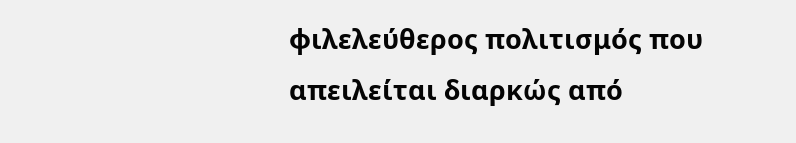φιλελεύθερος πολιτισμός που απειλείται διαρκώς από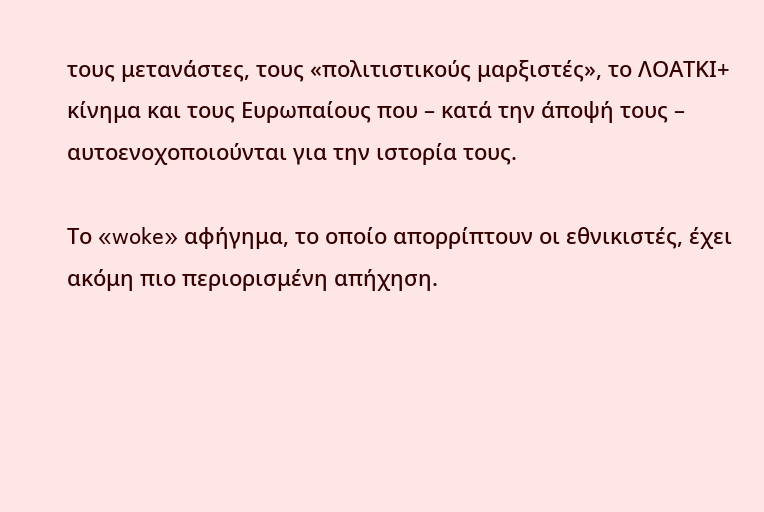τους μετανάστες, τους «πολιτιστικούς μαρξιστές», το ΛΟΑΤΚΙ+ κίνημα και τους Ευρωπαίους που – κατά την άποψή τους – αυτοενοχοποιούνται για την ιστορία τους.

Το «woke» αφήγημα, το οποίο απορρίπτουν οι εθνικιστές, έχει ακόμη πιο περιορισμένη απήχηση.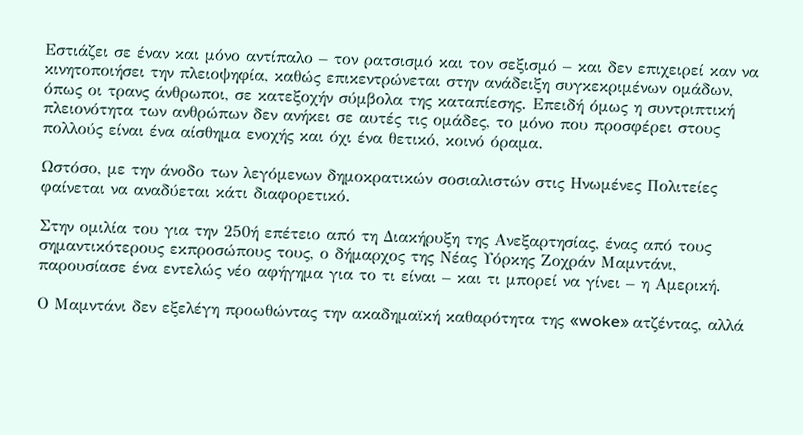Εστιάζει σε έναν και μόνο αντίπαλο – τον ρατσισμό και τον σεξισμό – και δεν επιχειρεί καν να κινητοποιήσει την πλειοψηφία, καθώς επικεντρώνεται στην ανάδειξη συγκεκριμένων ομάδων, όπως οι τρανς άνθρωποι, σε κατεξοχήν σύμβολα της καταπίεσης. Επειδή όμως η συντριπτική πλειονότητα των ανθρώπων δεν ανήκει σε αυτές τις ομάδες, το μόνο που προσφέρει στους πολλούς είναι ένα αίσθημα ενοχής και όχι ένα θετικό, κοινό όραμα.

Ωστόσο, με την άνοδο των λεγόμενων δημοκρατικών σοσιαλιστών στις Ηνωμένες Πολιτείες φαίνεται να αναδύεται κάτι διαφορετικό.

Στην ομιλία του για την 250ή επέτειο από τη Διακήρυξη της Ανεξαρτησίας, ένας από τους σημαντικότερους εκπροσώπους τους, ο δήμαρχος της Νέας Υόρκης Ζοχράν Μαμντάνι, παρουσίασε ένα εντελώς νέο αφήγημα για το τι είναι – και τι μπορεί να γίνει – η Αμερική.

Ο Μαμντάνι δεν εξελέγη προωθώντας την ακαδημαϊκή καθαρότητα της «woke» ατζέντας, αλλά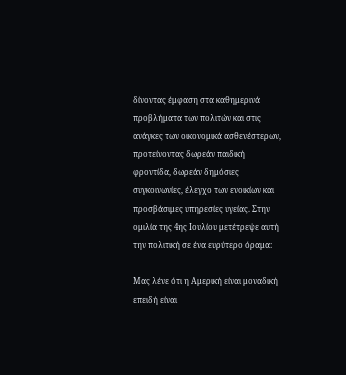δίνοντας έμφαση στα καθημερινά προβλήματα των πολιτών και στις ανάγκες των οικονομικά ασθενέστερων, προτείνοντας δωρεάν παιδική φροντίδα, δωρεάν δημόσιες συγκοινωνίες, έλεγχο των ενοικίων και προσβάσιμες υπηρεσίες υγείας. Στην ομιλία της 4ης Ιουλίου μετέτρεψε αυτή την πολιτική σε ένα ευρύτερο όραμα:

Μας λένε ότι η Αμερική είναι μοναδική επειδή είναι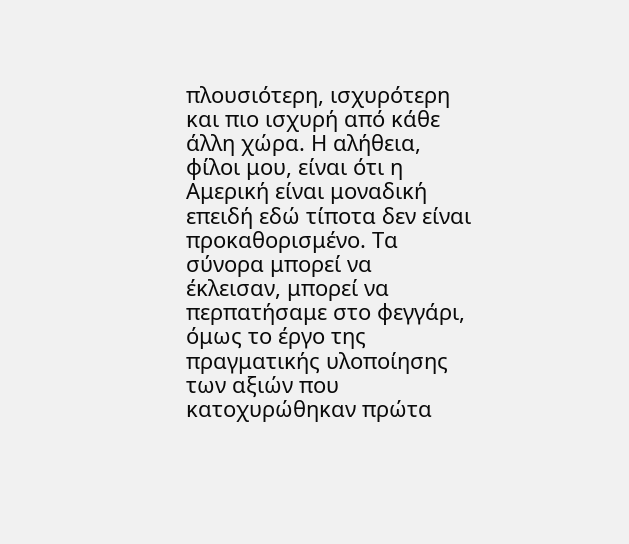πλουσιότερη, ισχυρότερη και πιο ισχυρή από κάθε άλλη χώρα. Η αλήθεια, φίλοι μου, είναι ότι η Αμερική είναι μοναδική επειδή εδώ τίποτα δεν είναι προκαθορισμένο. Τα σύνορα μπορεί να έκλεισαν, μπορεί να περπατήσαμε στο φεγγάρι, όμως το έργο της πραγματικής υλοποίησης των αξιών που κατοχυρώθηκαν πρώτα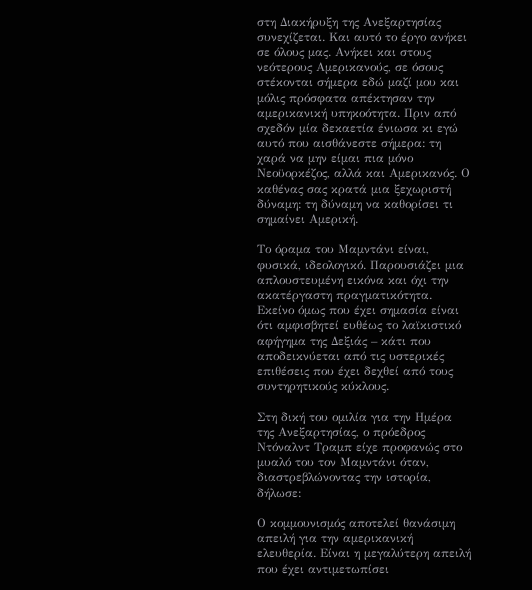στη Διακήρυξη της Ανεξαρτησίας συνεχίζεται. Και αυτό το έργο ανήκει σε όλους μας. Ανήκει και στους νεότερους Αμερικανούς, σε όσους στέκονται σήμερα εδώ μαζί μου και μόλις πρόσφατα απέκτησαν την αμερικανική υπηκοότητα. Πριν από σχεδόν μία δεκαετία ένιωσα κι εγώ αυτό που αισθάνεστε σήμερα: τη χαρά να μην είμαι πια μόνο Νεοϋορκέζος, αλλά και Αμερικανός. Ο καθένας σας κρατά μια ξεχωριστή δύναμη: τη δύναμη να καθορίσει τι σημαίνει Αμερική.

Το όραμα του Μαμντάνι είναι, φυσικά, ιδεολογικό. Παρουσιάζει μια απλουστευμένη εικόνα και όχι την ακατέργαστη πραγματικότητα. Εκείνο όμως που έχει σημασία είναι ότι αμφισβητεί ευθέως το λαϊκιστικό αφήγημα της Δεξιάς – κάτι που αποδεικνύεται από τις υστερικές επιθέσεις που έχει δεχθεί από τους συντηρητικούς κύκλους.

Στη δική του ομιλία για την Ημέρα της Ανεξαρτησίας, ο πρόεδρος Ντόναλντ Τραμπ είχε προφανώς στο μυαλό του τον Μαμντάνι όταν, διαστρεβλώνοντας την ιστορία, δήλωσε:

Ο κομμουνισμός αποτελεί θανάσιμη απειλή για την αμερικανική ελευθερία. Είναι η μεγαλύτερη απειλή που έχει αντιμετωπίσει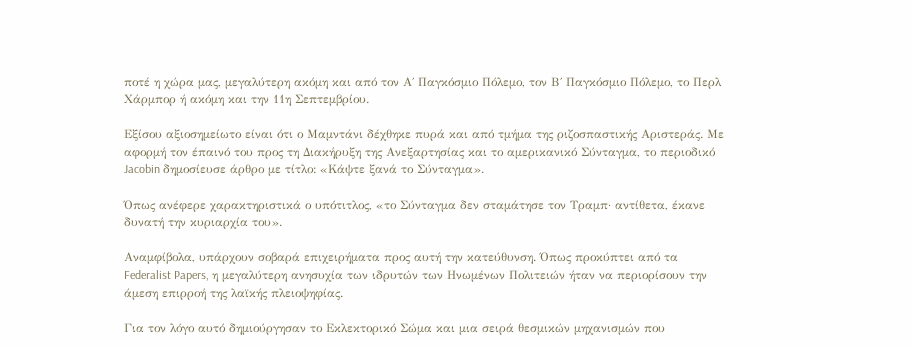ποτέ η χώρα μας, μεγαλύτερη ακόμη και από τον Α΄ Παγκόσμιο Πόλεμο, τον Β΄ Παγκόσμιο Πόλεμο, το Περλ Χάρμπορ ή ακόμη και την 11η Σεπτεμβρίου.

Εξίσου αξιοσημείωτο είναι ότι ο Μαμντάνι δέχθηκε πυρά και από τμήμα της ριζοσπαστικής Αριστεράς. Με αφορμή τον έπαινό του προς τη Διακήρυξη της Ανεξαρτησίας και το αμερικανικό Σύνταγμα, το περιοδικό Jacobin δημοσίευσε άρθρο με τίτλο: «Κάψτε ξανά το Σύνταγμα».

Όπως ανέφερε χαρακτηριστικά ο υπότιτλος, «το Σύνταγμα δεν σταμάτησε τον Τραμπ· αντίθετα, έκανε δυνατή την κυριαρχία του».

Αναμφίβολα, υπάρχουν σοβαρά επιχειρήματα προς αυτή την κατεύθυνση. Όπως προκύπτει από τα Federalist Papers, η μεγαλύτερη ανησυχία των ιδρυτών των Ηνωμένων Πολιτειών ήταν να περιορίσουν την άμεση επιρροή της λαϊκής πλειοψηφίας.

Για τον λόγο αυτό δημιούργησαν το Εκλεκτορικό Σώμα και μια σειρά θεσμικών μηχανισμών που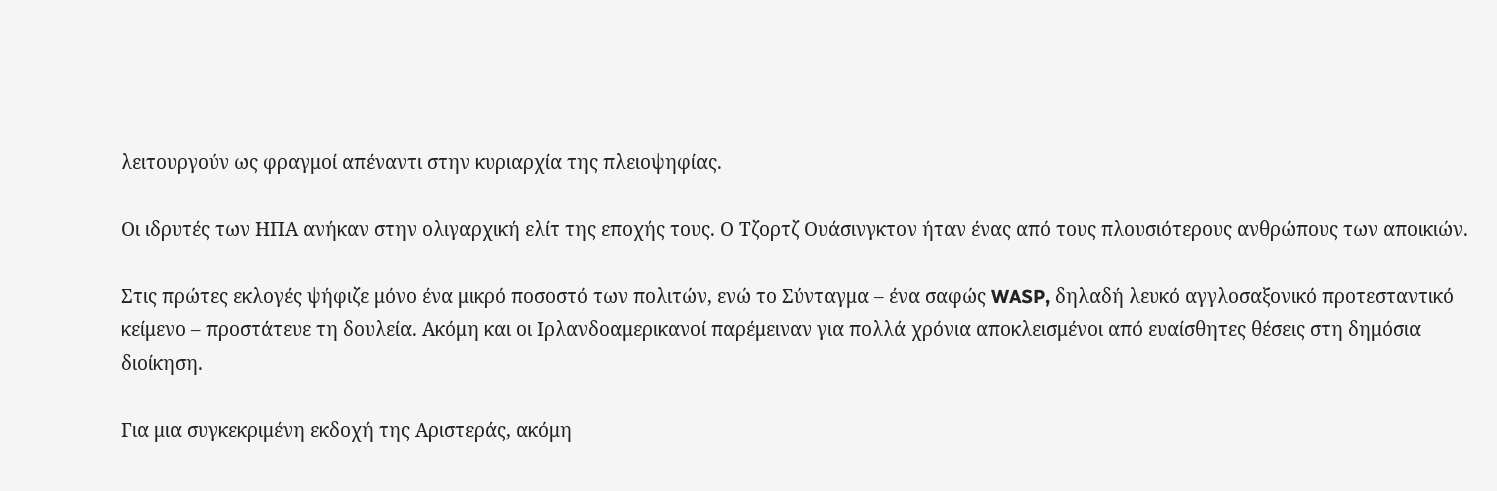λειτουργούν ως φραγμοί απέναντι στην κυριαρχία της πλειοψηφίας.

Οι ιδρυτές των ΗΠΑ ανήκαν στην ολιγαρχική ελίτ της εποχής τους. Ο Τζορτζ Ουάσινγκτον ήταν ένας από τους πλουσιότερους ανθρώπους των αποικιών.

Στις πρώτες εκλογές ψήφιζε μόνο ένα μικρό ποσοστό των πολιτών, ενώ το Σύνταγμα – ένα σαφώς WASP, δηλαδή λευκό αγγλοσαξονικό προτεσταντικό κείμενο – προστάτευε τη δουλεία. Ακόμη και οι Ιρλανδοαμερικανοί παρέμειναν για πολλά χρόνια αποκλεισμένοι από ευαίσθητες θέσεις στη δημόσια διοίκηση.

Για μια συγκεκριμένη εκδοχή της Αριστεράς, ακόμη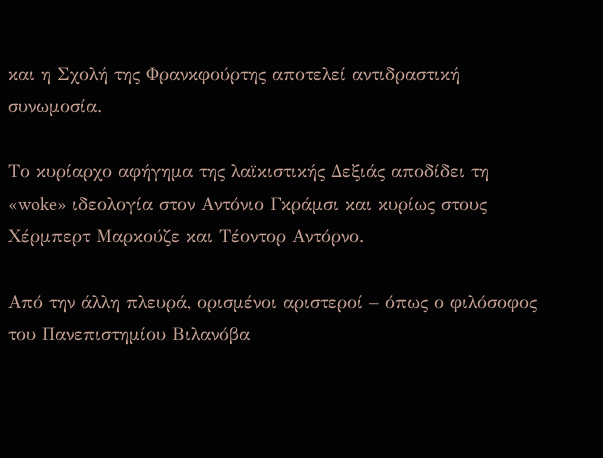και η Σχολή της Φρανκφούρτης αποτελεί αντιδραστική συνωμοσία.

Το κυρίαρχο αφήγημα της λαϊκιστικής Δεξιάς αποδίδει τη «woke» ιδεολογία στον Αντόνιο Γκράμσι και κυρίως στους Χέρμπερτ Μαρκούζε και Τέοντορ Αντόρνο.

Από την άλλη πλευρά, ορισμένοι αριστεροί – όπως ο φιλόσοφος του Πανεπιστημίου Βιλανόβα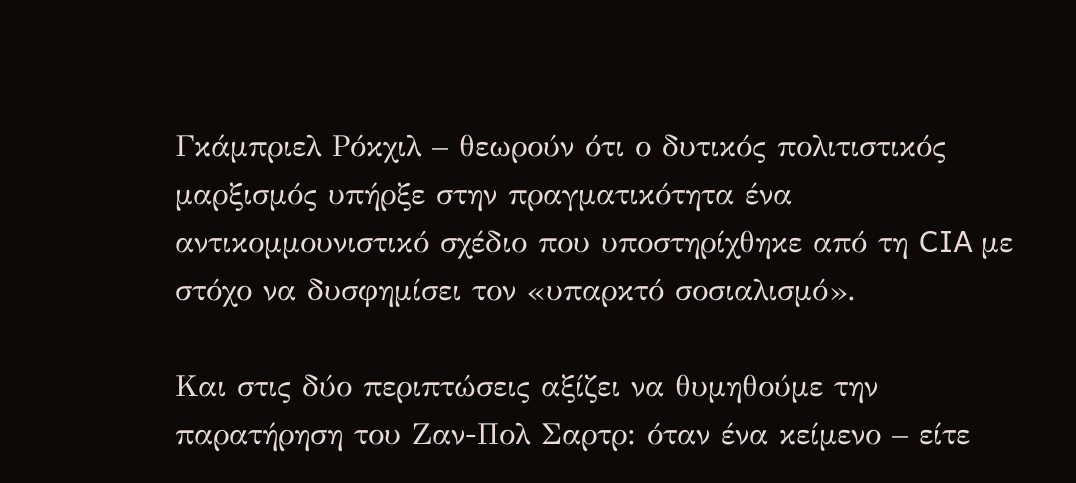Γκάμπριελ Ρόκχιλ – θεωρούν ότι ο δυτικός πολιτιστικός μαρξισμός υπήρξε στην πραγματικότητα ένα αντικομμουνιστικό σχέδιο που υποστηρίχθηκε από τη CIA με στόχο να δυσφημίσει τον «υπαρκτό σοσιαλισμό».

Και στις δύο περιπτώσεις αξίζει να θυμηθούμε την παρατήρηση του Ζαν-Πολ Σαρτρ: όταν ένα κείμενο – είτε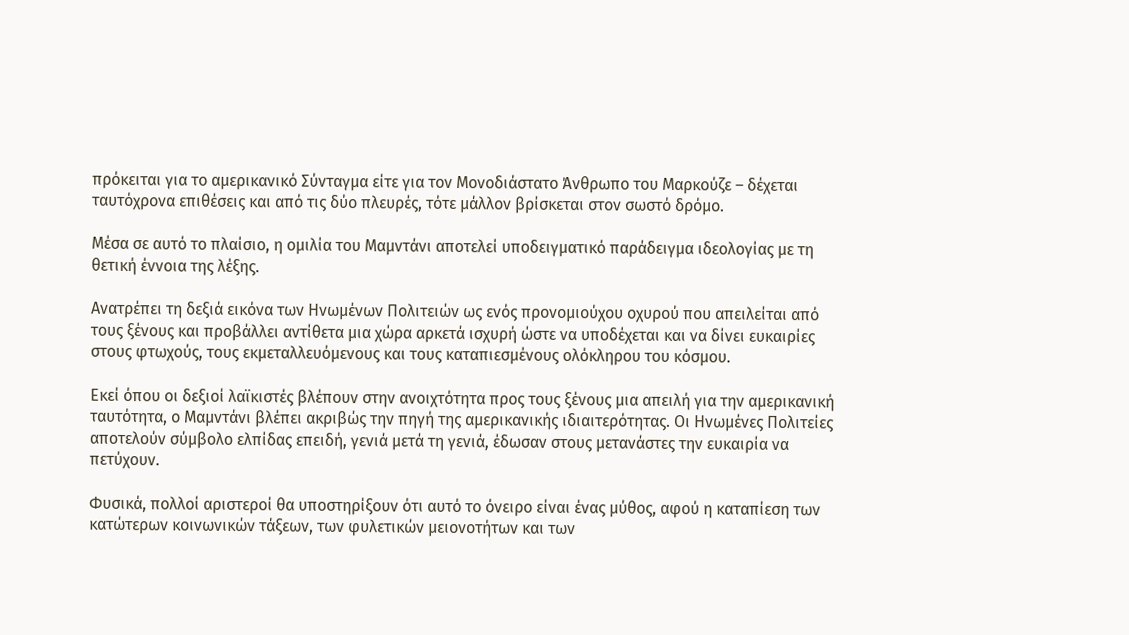πρόκειται για το αμερικανικό Σύνταγμα είτε για τον Μονοδιάστατο Άνθρωπο του Μαρκούζε – δέχεται ταυτόχρονα επιθέσεις και από τις δύο πλευρές, τότε μάλλον βρίσκεται στον σωστό δρόμο.

Μέσα σε αυτό το πλαίσιο, η ομιλία του Μαμντάνι αποτελεί υποδειγματικό παράδειγμα ιδεολογίας με τη θετική έννοια της λέξης.

Ανατρέπει τη δεξιά εικόνα των Ηνωμένων Πολιτειών ως ενός προνομιούχου οχυρού που απειλείται από τους ξένους και προβάλλει αντίθετα μια χώρα αρκετά ισχυρή ώστε να υποδέχεται και να δίνει ευκαιρίες στους φτωχούς, τους εκμεταλλευόμενους και τους καταπιεσμένους ολόκληρου του κόσμου.

Εκεί όπου οι δεξιοί λαϊκιστές βλέπουν στην ανοιχτότητα προς τους ξένους μια απειλή για την αμερικανική ταυτότητα, ο Μαμντάνι βλέπει ακριβώς την πηγή της αμερικανικής ιδιαιτερότητας. Οι Ηνωμένες Πολιτείες αποτελούν σύμβολο ελπίδας επειδή, γενιά μετά τη γενιά, έδωσαν στους μετανάστες την ευκαιρία να πετύχουν.

Φυσικά, πολλοί αριστεροί θα υποστηρίξουν ότι αυτό το όνειρο είναι ένας μύθος, αφού η καταπίεση των κατώτερων κοινωνικών τάξεων, των φυλετικών μειονοτήτων και των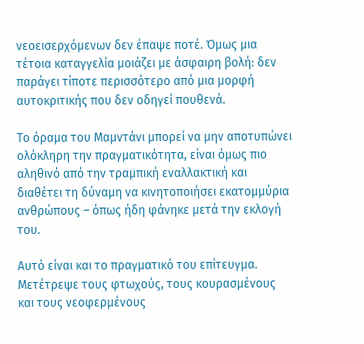νεοεισερχόμενων δεν έπαψε ποτέ. Όμως μια τέτοια καταγγελία μοιάζει με άσφαιρη βολή: δεν παράγει τίποτε περισσότερο από μια μορφή αυτοκριτικής που δεν οδηγεί πουθενά.

Το όραμα του Μαμντάνι μπορεί να μην αποτυπώνει ολόκληρη την πραγματικότητα, είναι όμως πιο αληθινό από την τραμπική εναλλακτική και διαθέτει τη δύναμη να κινητοποιήσει εκατομμύρια ανθρώπους – όπως ήδη φάνηκε μετά την εκλογή του.

Αυτό είναι και το πραγματικό του επίτευγμα. Μετέτρεψε τους φτωχούς, τους κουρασμένους και τους νεοφερμένους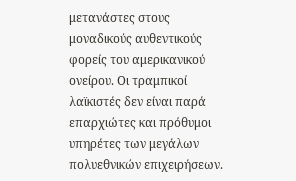μετανάστες στους μοναδικούς αυθεντικούς φορείς του αμερικανικού ονείρου. Οι τραμπικοί λαϊκιστές δεν είναι παρά επαρχιώτες και πρόθυμοι υπηρέτες των μεγάλων πολυεθνικών επιχειρήσεων.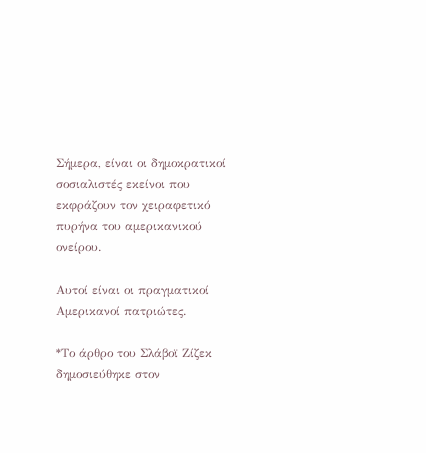Σήμερα, είναι οι δημοκρατικοί σοσιαλιστές εκείνοι που εκφράζουν τον χειραφετικό πυρήνα του αμερικανικού ονείρου.

Αυτοί είναι οι πραγματικοί Αμερικανοί πατριώτες.

*Το άρθρο του Σλάβοϊ Ζίζεκ δημοσιεύθηκε στον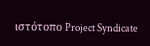ιστότοπο Project Syndicate